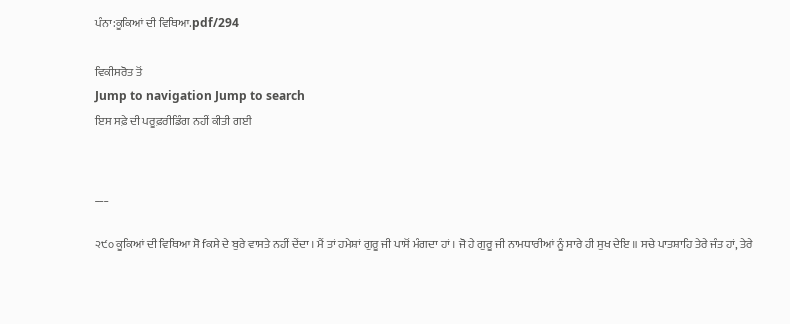ਪੰਨਾ:ਕੂਕਿਆਂ ਦੀ ਵਿਥਿਆ.pdf/294

ਵਿਕੀਸਰੋਤ ਤੋਂ
Jump to navigation Jump to search
ਇਸ ਸਫ਼ੇ ਦੀ ਪਰੂਫ਼ਰੀਡਿੰਗ ਨਹੀਂ ਕੀਤੀ ਗਈ


___

੨੯੦ ਕੂਕਿਆਂ ਦੀ ਵਿਥਿਆ ਸੋ fਕਸੇ ਦੇ ਬੁਰੇ ਵਾਸਤੇ ਨਹੀਂ ਦੇਂਦਾ । ਮੈਂ ਤਾਂ ਹਮੇਸ਼ਾਂ ਗੁਰੂ ਜੀ ਪਾਸੋਂ ਮੰਗਦਾ ਹਾਂ । ਜੋ ਹੇ ਗੁਰੂ ਜੀ ਨਾਮਧਾਰੀਆਂ ਨੂੰ ਸਾਰੇ ਹੀ ਸੁਖ ਦੇਇ ॥ ਸਚੇ ਪਾਤਸ਼ਾਹਿ ਤੇਰੇ ਜੰਤ ਹਾਂ, ਤੇਰੇ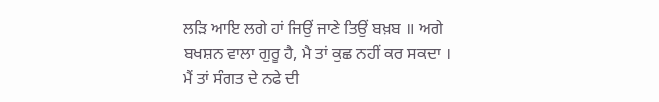ਲੜਿ ਆਇ ਲਗੇ ਹਾਂ ਜਿਉਂ ਜਾਣੇ ਤਿਉਂ ਬਖ਼ਬ ॥ ਅਗੇ ਬਖਸ਼ਨ ਵਾਲਾ ਗੁਰੂ ਹੈ, ਮੈ ਤਾਂ ਕੁਛ ਨਹੀਂ ਕਰ ਸਕਦਾ । ਮੈਂ ਤਾਂ ਸੰਗਤ ਦੇ ਨਫੇ ਦੀ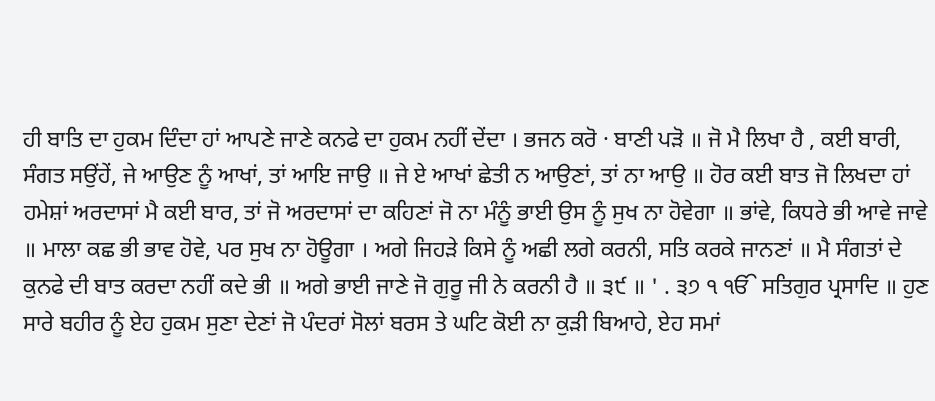ਹੀ ਬਾਤਿ ਦਾ ਹੁਕਮ ਦਿੰਦਾ ਹਾਂ ਆਪਣੇ ਜਾਣੇ ਕਨਫੇ ਦਾ ਹੁਕਮ ਨਹੀਂ ਦੇਂਦਾ । ਭਜਨ ਕਰੋ · ਬਾਣੀ ਪੜੋ ॥ ਜੋ ਮੈ ਲਿਖਾ ਹੈ , ਕਈ ਬਾਰੀ, ਸੰਗਤ ਸਉਂਹੇਂ, ਜੇ ਆਉਣ ਨੂੰ ਆਖਾਂ, ਤਾਂ ਆਇ ਜਾਉ ॥ ਜੇ ਏ ਆਖਾਂ ਛੇਤੀ ਨ ਆਉਣਾਂ, ਤਾਂ ਨਾ ਆਉ ॥ ਹੋਰ ਕਈ ਬਾਤ ਜੋ ਲਿਖਦਾ ਹਾਂ ਹਮੇਸ਼ਾਂ ਅਰਦਾਸਾਂ ਮੈ ਕਈ ਬਾਰ, ਤਾਂ ਜੋ ਅਰਦਾਸਾਂ ਦਾ ਕਹਿਣਾਂ ਜੋ ਨਾ ਮੰਨੂੰ ਭਾਈ ਉਸ ਨੂੰ ਸੁਖ ਨਾ ਹੋਵੇਗਾ ॥ ਭਾਂਵੇ, ਕਿਧਰੇ ਭੀ ਆਵੇ ਜਾਵੇ ॥ ਮਾਲਾ ਕਛ ਭੀ ਭਾਵ ਹੋਵੇ, ਪਰ ਸੁਖ ਨਾ ਹੋਊਗਾ । ਅਗੇ ਜਿਹੜੇ ਕਿਸੇ ਨੂੰ ਅਛੀ ਲਗੇ ਕਰਨੀ, ਸਤਿ ਕਰਕੇ ਜਾਨਣਾਂ ॥ ਮੈ ਸੰਗਤਾਂ ਦੇ ਕੁਨਫੇ ਦੀ ਬਾਤ ਕਰਦਾ ਨਹੀਂ ਕਦੇ ਭੀ ॥ ਅਗੇ ਭਾਈ ਜਾਣੇ ਜੋ ਗੁਰੂ ਜੀ ਨੇ ਕਰਨੀ ਹੈ ॥ ੩੯ ॥ ' . ੩੭ ੧ ੴ ਸਤਿਗੁਰ ਪ੍ਰਸਾਦਿ ॥ ਹੁਣ ਸਾਰੇ ਬਹੀਰ ਨੂੰ ਏਹ ਹੁਕਮ ਸੁਣਾ ਦੇਣਾਂ ਜੋ ਪੰਦਰਾਂ ਸੋਲਾਂ ਬਰਸ ਤੇ ਘਟਿ ਕੋਈ ਨਾ ਕੁੜੀ ਬਿਆਹੇ, ਏਹ ਸਮਾਂ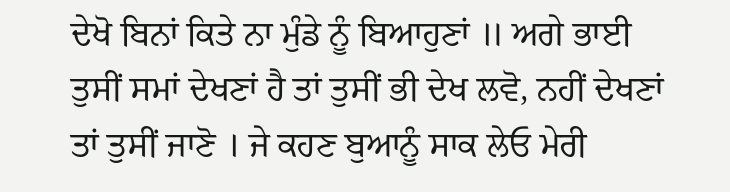ਦੇਖੋ ਬਿਨਾਂ ਕਿਤੇ ਨਾ ਮੁੰਡੇ ਨੂੰ ਬਿਆਹੁਣਾਂ ॥ ਅਗੇ ਭਾਈ ਤੁਸੀਂ ਸਮਾਂ ਦੇਖਣਾਂ ਹੈ ਤਾਂ ਤੁਸੀਂ ਭੀ ਦੇਖ ਲਵੋ, ਨਹੀਂ ਦੇਖਣਾਂ ਤਾਂ ਤੁਸੀਂ ਜਾਣੋ । ਜੇ ਕਹਣ ਬੁਆਨੂੰ ਸਾਕ ਲੇਓ ਮੇਰੀ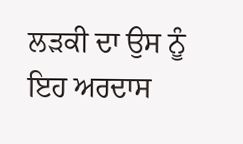ਲੜਕੀ ਦਾ ਉਸ ਨੂੰ ਇਹ ਅਰਦਾਸ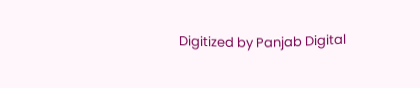Digitized by Panjab Digital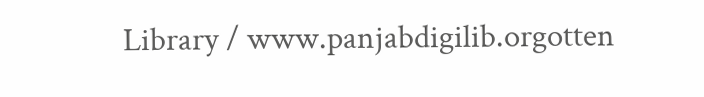Library / www.panjabdigilib.orgotten